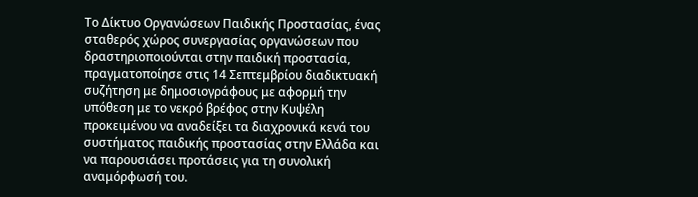Το Δίκτυο Οργανώσεων Παιδικής Προστασίας, ένας σταθερός χώρος συνεργασίας οργανώσεων που δραστηριοποιούνται στην παιδική προστασία, πραγματοποίησε στις 14 Σεπτεμβρίου διαδικτυακή συζήτηση με δημοσιογράφους με αφορμή την υπόθεση με το νεκρό βρέφος στην Κυψέλη προκειμένου να αναδείξει τα διαχρονικά κενά του συστήματος παιδικής προστασίας στην Ελλάδα και να παρουσιάσει προτάσεις για τη συνολική αναμόρφωσή του.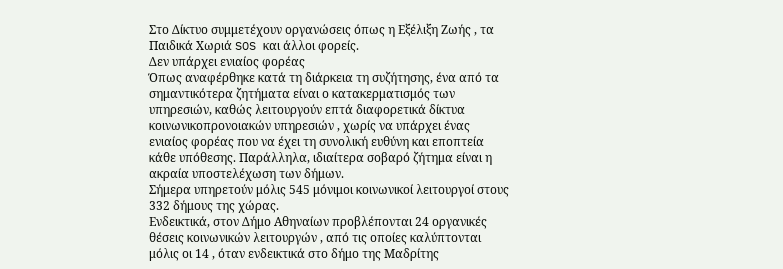Στο Δίκτυο συμμετέχουν οργανώσεις όπως η Εξέλιξη Ζωής , τα Παιδικά Χωριά SOS και άλλοι φορείς.
Δεν υπάρχει ενιαίος φορέας
Όπως αναφέρθηκε κατά τη διάρκεια τη συζήτησης, ένα από τα σημαντικότερα ζητήματα είναι ο κατακερματισμός των υπηρεσιών, καθώς λειτουργούν επτά διαφορετικά δίκτυα κοινωνικοπρονοιακών υπηρεσιών , χωρίς να υπάρχει ένας ενιαίος φορέας που να έχει τη συνολική ευθύνη και εποπτεία κάθε υπόθεσης. Παράλληλα, ιδιαίτερα σοβαρό ζήτημα είναι η ακραία υποστελέχωση των δήμων.
Σήμερα υπηρετούν μόλις 545 μόνιμοι κοινωνικοί λειτουργοί στους 332 δήμους της χώρας.
Ενδεικτικά, στον Δήμο Αθηναίων προβλέπονται 24 οργανικές θέσεις κοινωνικών λειτουργών , από τις οποίες καλύπτονται μόλις οι 14 , όταν ενδεικτικά στο δήμο της Μαδρίτης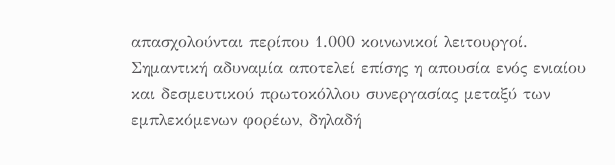απασχολούνται περίπου 1.000 κοινωνικοί λειτουργοί.
Σημαντική αδυναμία αποτελεί επίσης η απουσία ενός ενιαίου και δεσμευτικού πρωτοκόλλου συνεργασίας μεταξύ των εμπλεκόμενων φορέων, δηλαδή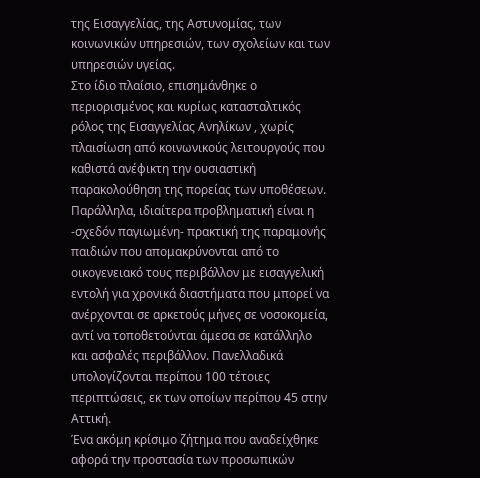της Εισαγγελίας, της Αστυνομίας, των κοινωνικών υπηρεσιών, των σχολείων και των υπηρεσιών υγείας.
Στο ίδιο πλαίσιο, επισημάνθηκε ο περιορισμένος και κυρίως κατασταλτικός ρόλος της Εισαγγελίας Ανηλίκων , χωρίς πλαισίωση από κοινωνικούς λειτουργούς που καθιστά ανέφικτη την ουσιαστική παρακολούθηση της πορείας των υποθέσεων.
Παράλληλα, ιδιαίτερα προβληματική είναι η -σχεδόν παγιωμένη- πρακτική της παραμονής παιδιών που απομακρύνονται από το οικογενειακό τους περιβάλλον με εισαγγελική εντολή για χρονικά διαστήματα που μπορεί να ανέρχονται σε αρκετούς μήνες σε νοσοκομεία, αντί να τοποθετούνται άμεσα σε κατάλληλο και ασφαλές περιβάλλον. Πανελλαδικά υπολογίζονται περίπου 100 τέτοιες περιπτώσεις, εκ των οποίων περίπου 45 στην Αττική.
Ένα ακόμη κρίσιμο ζήτημα που αναδείχθηκε αφορά την προστασία των προσωπικών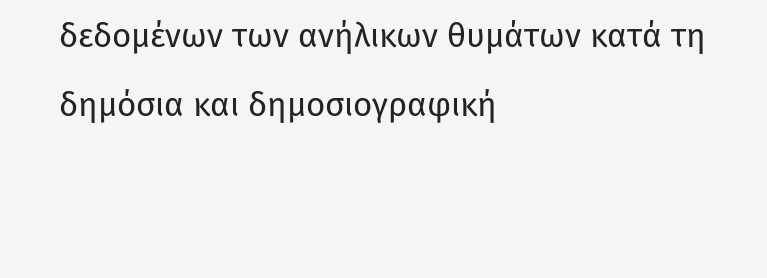δεδομένων των ανήλικων θυμάτων κατά τη δημόσια και δημοσιογραφική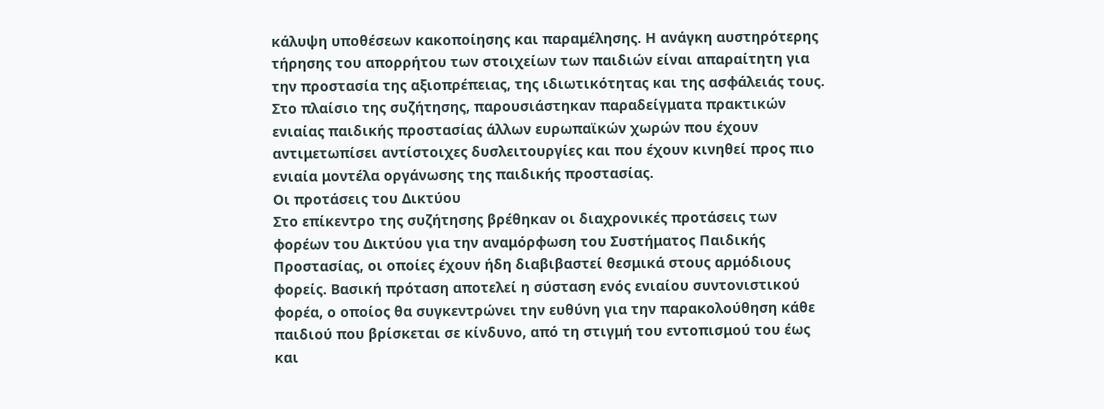κάλυψη υποθέσεων κακοποίησης και παραμέλησης. Η ανάγκη αυστηρότερης τήρησης του απορρήτου των στοιχείων των παιδιών είναι απαραίτητη για την προστασία της αξιοπρέπειας, της ιδιωτικότητας και της ασφάλειάς τους.
Στο πλαίσιο της συζήτησης, παρουσιάστηκαν παραδείγματα πρακτικών ενιαίας παιδικής προστασίας άλλων ευρωπαϊκών χωρών που έχουν αντιμετωπίσει αντίστοιχες δυσλειτουργίες και που έχουν κινηθεί προς πιο ενιαία μοντέλα οργάνωσης της παιδικής προστασίας.
Οι προτάσεις του Δικτύου
Στο επίκεντρο της συζήτησης βρέθηκαν οι διαχρονικές προτάσεις των φορέων του Δικτύου για την αναμόρφωση του Συστήματος Παιδικής Προστασίας, οι οποίες έχουν ήδη διαβιβαστεί θεσμικά στους αρμόδιους φορείς. Βασική πρόταση αποτελεί η σύσταση ενός ενιαίου συντονιστικού φορέα, ο οποίος θα συγκεντρώνει την ευθύνη για την παρακολούθηση κάθε παιδιού που βρίσκεται σε κίνδυνο, από τη στιγμή του εντοπισμού του έως και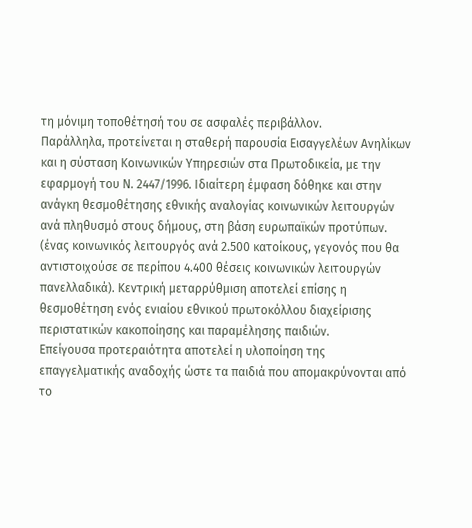τη μόνιμη τοποθέτησή του σε ασφαλές περιβάλλον.
Παράλληλα, προτείνεται η σταθερή παρουσία Εισαγγελέων Ανηλίκων και η σύσταση Κοινωνικών Υπηρεσιών στα Πρωτοδικεία, με την εφαρμογή του Ν. 2447/1996. Ιδιαίτερη έμφαση δόθηκε και στην ανάγκη θεσμοθέτησης εθνικής αναλογίας κοινωνικών λειτουργών ανά πληθυσμό στους δήμους, στη βάση ευρωπαϊκών προτύπων. (ένας κοινωνικός λειτουργός ανά 2.500 κατοίκους, γεγονός που θα αντιστοιχούσε σε περίπου 4.400 θέσεις κοινωνικών λειτουργών πανελλαδικά). Κεντρική μεταρρύθμιση αποτελεί επίσης η θεσμοθέτηση ενός ενιαίου εθνικού πρωτοκόλλου διαχείρισης περιστατικών κακοποίησης και παραμέλησης παιδιών.
Επείγουσα προτεραιότητα αποτελεί η υλοποίηση της επαγγελματικής αναδοχής ώστε τα παιδιά που απομακρύνονται από το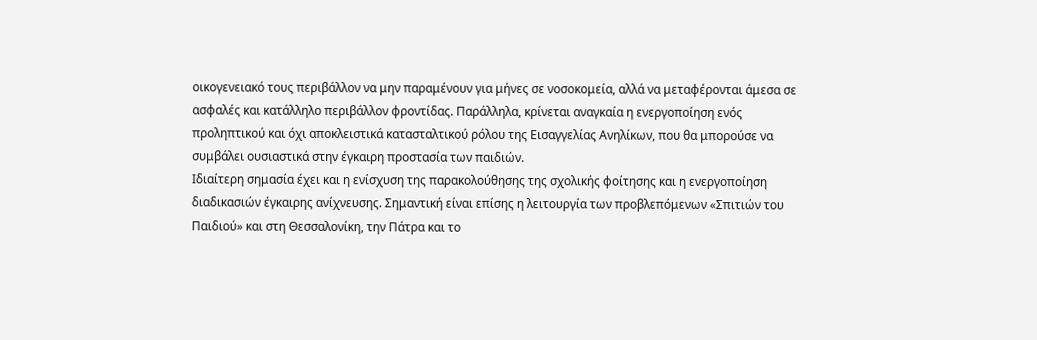οικογενειακό τους περιβάλλον να μην παραμένουν για μήνες σε νοσοκομεία, αλλά να μεταφέρονται άμεσα σε ασφαλές και κατάλληλο περιβάλλον φροντίδας. Παράλληλα, κρίνεται αναγκαία η ενεργοποίηση ενός προληπτικού και όχι αποκλειστικά κατασταλτικού ρόλου της Εισαγγελίας Ανηλίκων, που θα μπορούσε να συμβάλει ουσιαστικά στην έγκαιρη προστασία των παιδιών.
Ιδιαίτερη σημασία έχει και η ενίσχυση της παρακολούθησης της σχολικής φοίτησης και η ενεργοποίηση διαδικασιών έγκαιρης ανίχνευσης. Σημαντική είναι επίσης η λειτουργία των προβλεπόμενων «Σπιτιών του Παιδιού» και στη Θεσσαλονίκη, την Πάτρα και το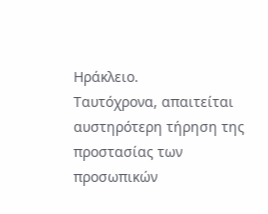Ηράκλειο.
Ταυτόχρονα, απαιτείται αυστηρότερη τήρηση της προστασίας των προσωπικών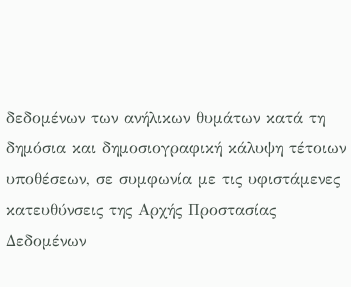δεδομένων των ανήλικων θυμάτων κατά τη δημόσια και δημοσιογραφική κάλυψη τέτοιων υποθέσεων, σε συμφωνία με τις υφιστάμενες κατευθύνσεις της Αρχής Προστασίας Δεδομένων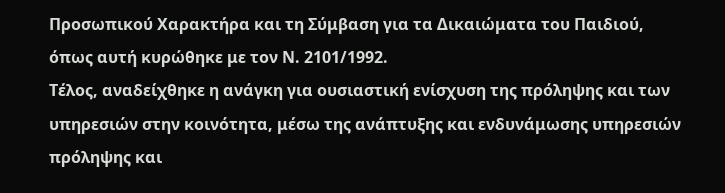Προσωπικού Χαρακτήρα και τη Σύμβαση για τα Δικαιώματα του Παιδιού, όπως αυτή κυρώθηκε με τον Ν. 2101/1992.
Τέλος, αναδείχθηκε η ανάγκη για ουσιαστική ενίσχυση της πρόληψης και των υπηρεσιών στην κοινότητα, μέσω της ανάπτυξης και ενδυνάμωσης υπηρεσιών πρόληψης και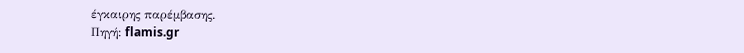έγκαιρης παρέμβασης.
Πηγή: flamis.gr